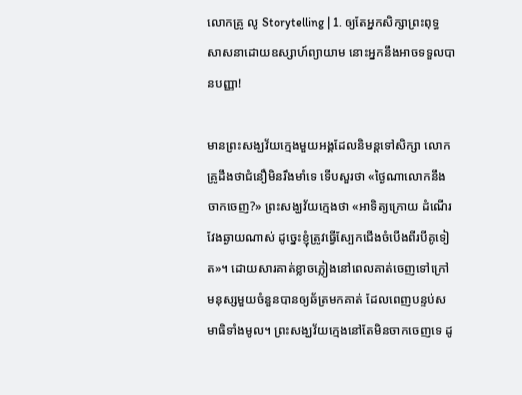លោកគ្រូ លូ Storytelling | 1. ឲ្យតែអ្នកសិក្សាព្រះពុទ្ធសាសនាដោយឧស្សាហ៍ព្យាយាម នោះអ្នកនឹងអាចទទួលបានបញ្ញា!

មានព្រះសង្ឃវ័យក្មេងមួយអង្គដែលនិមន្តទៅសិក្សា លោកគ្រូដឹងថាជំនឿមិនរឹងមាំទេ ទើបសួរថា «ថ្ងៃណាលោកនឹងចាកចេញ?» ព្រះសង្ឃវ័យក្មេងថា «អាទិត្យក្រោយ ដំណើរវែងឆ្ងាយណាស់ ដូច្នេះខ្ញុំត្រូវធ្វើស្បែកជើងចំបើងពីរបីគូទៀត»។ ដោយសារគាត់ខ្លាចភ្លៀងនៅពេលគាត់ចេញទៅក្រៅ មនុស្សមួយចំនួនបានឲ្យឆ័ត្រមកគាត់ ដែលពេញបន្ទប់សមាធិទាំងមូល។ ព្រះសង្ឃវ័យក្មេងនៅតែមិនចាកចេញទេ ដូ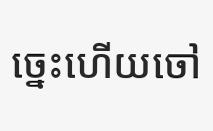ច្នេះហើយចៅ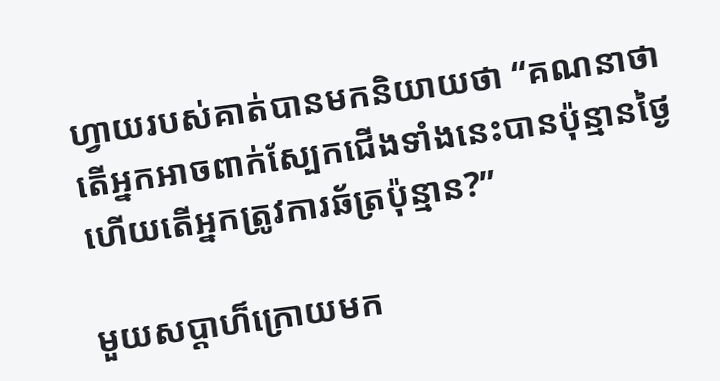ហ្វាយរបស់គាត់បានមកនិយាយថា “គណនាថាតើអ្នកអាចពាក់ស្បែកជើងទាំងនេះបានប៉ុន្មានថ្ងៃហើយតើអ្នកត្រូវការឆ័ត្រប៉ុន្មាន?”

មួយសប្តាហ៏ក្រោយមក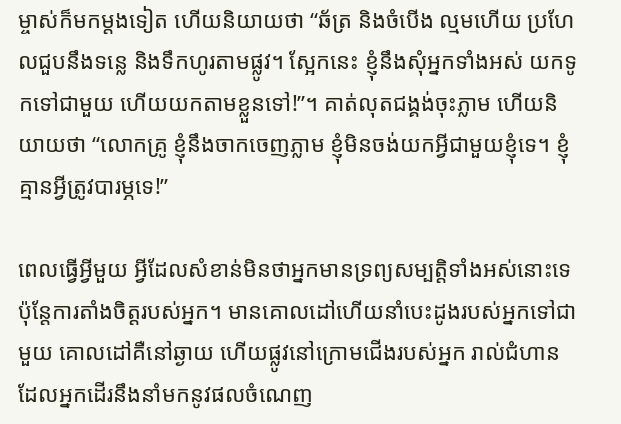ម្ចាស់ក៏មកម្តងទៀត ហើយនិយាយថា “ឆ័ត្រ និងចំបើង ល្មមហើយ ប្រហែលជួបនឹងទន្លេ និងទឹកហូរតាមផ្លូវ។ ស្អែកនេះ ខ្ញុំនឹងសុំអ្នកទាំងអស់ យកទូកទៅជាមួយ ហើយយកតាមខ្លួនទៅ!”។ គាត់លុតជង្គង់ចុះភ្លាម ហើយនិយាយថា “លោកគ្រូ ខ្ញុំនឹងចាកចេញភ្លាម ខ្ញុំមិនចង់យកអ្វីជាមួយខ្ញុំទេ។ ខ្ញុំគ្មានអ្វីត្រូវបារម្ភទេ!”

ពេលធ្វើអ្វីមួយ អ្វីដែលសំខាន់មិនថាអ្នកមានទ្រព្យសម្បត្តិទាំងអស់នោះទេ ប៉ុន្តែការតាំងចិត្តរបស់អ្នក។ មានគោលដៅហើយនាំបេះដូងរបស់អ្នកទៅជាមួយ គោលដៅគឺនៅឆ្ងាយ ហើយផ្លូវនៅក្រោមជើងរបស់អ្នក រាល់ជំហានដែលអ្នកដើរនឹងនាំមកនូវផលចំណេញ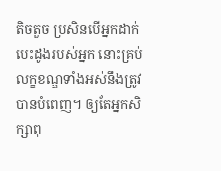តិចតួច ប្រសិនបើអ្នកដាក់បេះដូងរបស់អ្នក នោះគ្រប់លក្ខខណ្ឌទាំងអស់នឹងត្រូវបានបំពេញ។ ឲ្យតែអ្នកសិក្សាពុ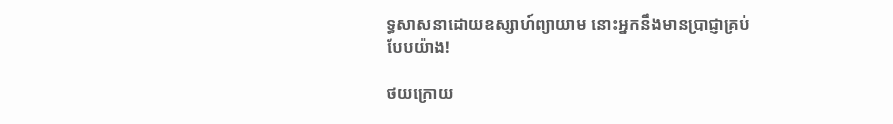ទ្ធសាសនាដោយឧស្សាហ៍ព្យាយាម នោះអ្នកនឹងមានប្រាជ្ញាគ្រប់បែបយ៉ាង!

ថយក្រោយ